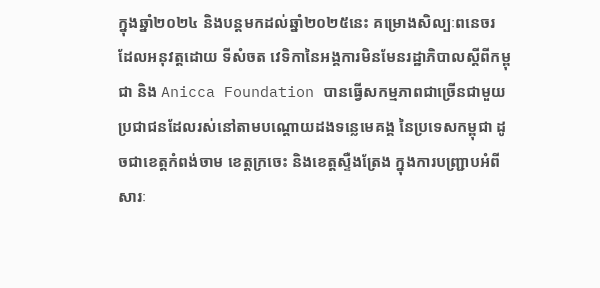ក្នុងឆ្នាំ២០២៤ និងបន្តមកដល់ឆ្នាំ២០២៥នេះ គម្រោងសិល្បៈពនេចរ ដែលអនុវត្តដោយ ទីសំចត វេទិកានៃអង្គការមិនមែនរដ្ឋាភិបាលស្តីពីកម្ពុជា និង Anicca Foundation បានធ្វើសកម្មភាពជាច្រើនជាមួយប្រជាជនដែលរស់នៅតាមបណ្តោយដងទន្លេមេគង្គ នៃប្រទេសកម្ពុជា ដូចជាខេត្តកំពង់ចាម ខេត្តក្រចេះ និងខេត្តស្ទឺងត្រែង ក្នុងការបញ្រ្ជាបអំពីសារៈ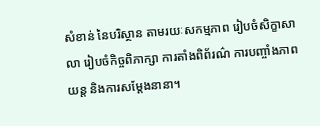សំខាន់ នៃបរិស្ថាន តាមរយៈសកម្មភាព រៀបចំសិក្ខាសាលា រៀបចំកិច្ចពិភាក្សា ការតាំងពិព័រណ៌ ការបញ្ចាំងភាពយន្ត និងការសម្តែងនានា។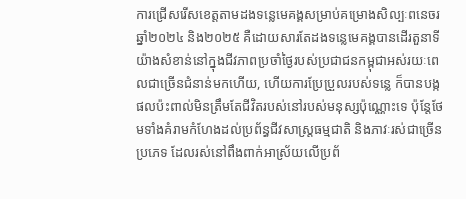ការជ្រើសរើសខេត្តតាមដងទន្លេមេគង្គសម្រាប់គម្រោងសិល្បៈពនេចរ ឆ្នាំ២០២៤ និង២០២៥ គឺដោយសារតែដងទន្លេមេគង្គបានដើរតួនាទីយ៉ាងសំខាន់នៅក្នុងជីវភាពប្រចាំថ្ងៃរបស់ប្រជាជនកម្ពុជាអស់រយៈពេលជាច្រើនជំនាន់មកហើយ, ហើយការប្រែប្រួលរបស់ទន្លេ ក៏បានបង្កផលប៉ះពាល់មិនត្រឹមតែជីវិតរបស់នៅរបស់មនុស្សប៉ុណ្ណោះទេ ប៉ុន្តែថែមទាំងគំរាមកំហែងដល់ប្រព័ន្ធជីវសាស្រ្តធម្មជាតិ និងភាវៈរស់ជាច្រើនប្រភេទ ដែលរស់នៅពឹងពាក់អាស្រ័យលើប្រព័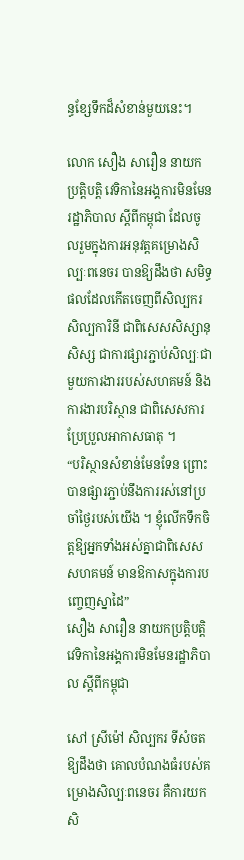ន្ធខ្សែទឹកដ៏សំខាន់មួយនេះ។

លោក សឿង សារឿន នាយកប្រត្តិបត្តិ វេទិកានៃអង្គការមិនមែនរដ្ឋាភិបាល ស្ដីពីកម្ពុជា ដែលចូលរួមក្នុងការអនុវត្តគម្រោងសិល្បៈពនេចរ បានឱ្យដឹងថា សមិទ្ធផលដែលកើតចេញពីសិល្បករ សិល្បការិនី ជាពិសេសសិស្សានុសិស្ស ជាការផ្សារភ្ជាប់សិល្បៈជាមួយការងាររបស់សហគមន៍ និងការងារបរិស្ថាន ជាពិសេសការប្រែប្រួលអាកាសធាតុ ។
“បរិស្ថានសំខាន់មែនទែន ព្រោះបានផ្សារភ្ជាប់នឹងការរស់នៅប្រចាំថ្ងៃរបស់យើង ។ ខ្ញុំលើកទឹកចិត្តឱ្យអ្នកទាំងអស់គ្នាជាពិសេសសហគមន៍ មានឱកាសក្នុងការបញ្ចេញស្នាដៃ”
សឿង សារឿន នាយកប្រត្តិបត្តិ វេទិកានៃអង្គការមិនមែនរដ្ឋាភិបាល ស្ដីពីកម្ពុជា

សៅ ស្រីម៉ៅ សិល្បករ ទីសំចត ឱ្យដឹងថា គោលបំណងធំរបស់គម្រោងសិល្បៈពនេចរ គឺការយកសិ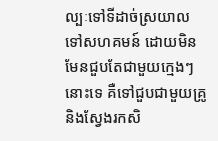ល្បៈទៅទីដាច់ស្រយាល ទៅសហគមន៍ ដោយមិនមែនជួបតែជាមួយក្មេងៗនោះទេ គឺទៅជួបជាមួយគ្រូ និងស្វែងរកសិ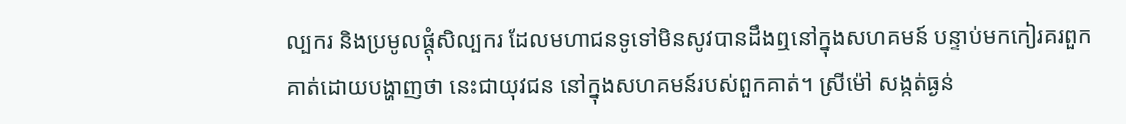ល្បករ និងប្រមូលផ្តុំសិល្បករ ដែលមហាជនទូទៅមិនសូវបានដឹងឮនៅក្នុងសហគមន៍ បន្ទាប់មកកៀរគរពួកគាត់ដោយបង្ហាញថា នេះជាយុវជន នៅក្នុងសហគមន៍របស់ពួកគាត់។ ស្រីម៉ៅ សង្កត់ធ្ងន់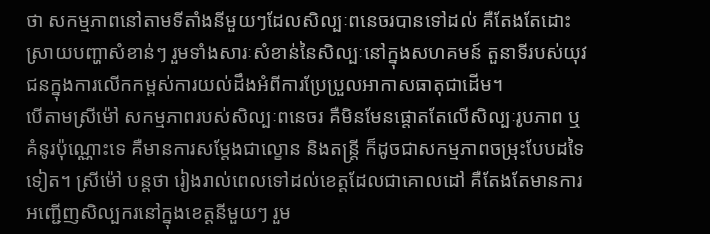ថា សកម្មភាពនៅតាមទីតាំងនីមួយៗដែលសិល្បៈពនេចរបានទៅដល់ គឺតែងតែដោះស្រាយបញ្ហាសំខាន់ៗ រួមទាំងសារៈសំខាន់នៃសិល្បៈនៅក្នុងសហគមន៍ តួនាទីរបស់យុវជនក្នុងការលើកកម្ពស់ការយល់ដឹងអំពីការប្រែប្រួលអាកាសធាតុជាដើម។
បើតាមស្រីម៉ៅ សកម្មភាពរបស់សិល្បៈពនេចរ គឺមិនមែនផ្តោតតែលើសិល្បៈរូបភាព ឬគំនូរប៉ុណ្ណោះទេ គឺមានការសម្តែងជាល្ខោន និងតន្រ្តី ក៏ដូចជាសកម្មភាពចម្រុះបែបដទៃទៀត។ ស្រីម៉ៅ បន្តថា រៀងរាល់ពេលទៅដល់ខេត្តដែលជាគោលដៅ គឺតែងតែមានការអញ្ជើញសិល្បករនៅក្នុងខេត្តនីមួយៗ រួម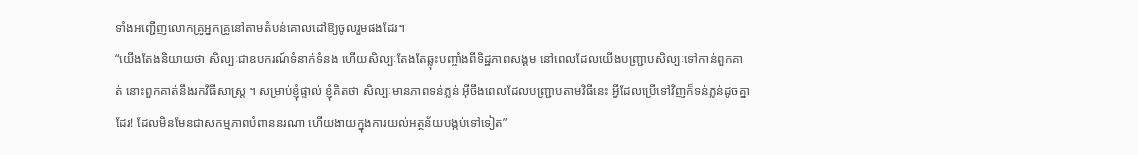ទាំងអញ្ជើញលោកគ្រូអ្នកគ្រូនៅតាមតំបន់គោលដៅឱ្យចូលរួមផងដែរ។
“យើងតែងនិយាយថា សិល្បៈជាឧបករណ៍ទំនាក់ទំនង ហើយសិល្បៈតែងតែឆ្លុះបញ្ចាំងពីទិដ្ឋភាពសង្គម នៅពេលដែលយើងបញ្ជ្រាបសិល្បៈទៅកាន់ពួកគាត់ នោះពួកគាត់នឹងរកវិធីសាស្រ្ត ។ សម្រាប់ខ្ញុំផ្ទាល់ ខ្ញុំគិតថា សិល្បៈមានភាពទន់ភ្លន់ អ៊ីចឹងពេលដែលបញ្ជ្រាបតាមវិធីនេះ អ្វីដែលប្រើទៅវិញក៏ទន់ភ្លន់ដូចគ្នាដែរ! ដែលមិនមែនជាសកម្មភាពបំពាននរណា ហើយងាយក្នុងការយល់អត្ថន័យបង្កប់ទៅទៀត”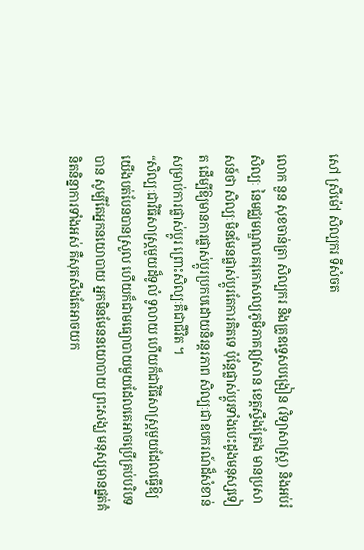សៅ ស្រីម៉ៅ សិល្បករ ទីសំចត

លោក នួន សុខចាន់ត្រា សិល្បករ និងគ្រូឧទ្ទេសបង្រៀន (វិទ្យាសាស្ត្រ) និងអប់រំសិល្បៈ នៃមជ្ឈមណ្ឌលគរុកោសល្យភូមិភាគឦសាន ខេត្តស្ទឹងត្រែង មានប្រសាសន៍ថា សិល្បៈមិនមែនផ្លាស់ប្តូរតែការគិតទេ ប៉ុន្តែផ្លាស់ប្តូរទាំងបេះដូងមនុស្សទៀត ដើម្បីឱ្យមានការផ្លាស់ប្តូរប្រកបដោយនិរន្ដរភាព សិល្បៈជាឧបករណ៍ដ៏សំខាន់សម្រាប់ការផ្លាស់ប្តូរ ព្រោះសិល្បៈគឺជាជីវិត ។
“សិល្បៈជាវិធីសាស្រ្តមួយដ៏ទូលំ ទូលាយ ហើយក៏ជាវិធីសាស្រ្តមួយដែលធ្វើឱ្យយើងបត់បែនបានស្រួល ហើយក៏ជាមធ្យោបាយមួយដែលគេអាចប្រើគ្រប់បរិបទបាន សូម្បីតែអ្នកនយោបាយ អ្នកមិនមែននយោបាយ ព្រះសង្ឃ មនុស្សមានផ្នត់គំនិតនិន្នាការទាំងអស់ គឺសុតសឹងតែអាចយក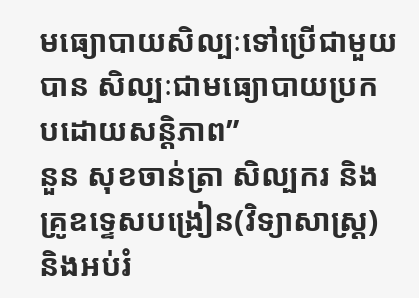មធ្យោបាយសិល្បៈទៅប្រើជាមួយបាន សិល្បៈជាមធ្យោបាយប្រកបដោយសន្តិភាព”
នួន សុខចាន់ត្រា សិល្បករ និងគ្រូឧទ្ទេសបង្រៀន(វិទ្យាសាស្ត្រ) និងអប់រំ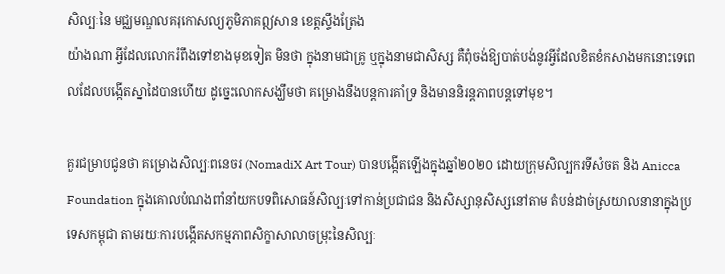សិល្បៈនៃ មជ្ឈមណ្ឌលគរុកោសល្យភូមិភាគឦសាន ខេត្តស្ទឹងត្រែង
យ៉ាងណា អ្វីដែលលោករំពឹងទៅខាងមុខទៀត មិនថា ក្នុងនាមជាគ្រូ ឬក្នុងនាមជាសិស្ស គឺពុំចង់ឱ្យបាត់បង់នូវអ្វីដែលខិតខំកសាងមកនោះទេពេលដែលបង្កើតស្នាដៃបានហើយ ដូច្នេះលោកសង្ឃឹមថា គម្រោងនឹងបន្តការគាំទ្រ និងមាននិរន្តភាពបន្តទៅមុខ។

គួរជម្រាបជូនថា គម្រោងសិល្បៈពនេចរ (NomadiX Art Tour) បានបង្កើតឡើងក្នុងឆ្នាំ២០២០ ដោយក្រុមសិល្បករទីសំចត និង Anicca Foundation ក្នុងគោលបំណងពាំនាំយកបទពិសោធន៍សិល្បៈទៅកាន់ប្រជាជន និងសិស្សានុសិស្សនៅតាម តំបន់ដាច់ស្រយាលនានាក្នុងប្រទេសកម្ពុជា តាមរយៈការបង្កើតសកម្មភាពសិក្ខាសាលាចម្រុះនៃសិល្បៈ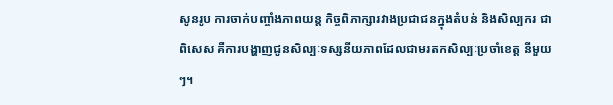សូនរូប ការចាក់បញ្ចាំងភាពយន្ត កិច្ចពិភាក្សារវាងប្រជាជនក្នុងតំបន់ និងសិល្បករ ជាពិសេស គឺការបង្ហាញជូនសិល្បៈទស្សនីយភាពដែលជាមរតកសិល្បៈប្រចាំខេត្ត នីមួយៗ។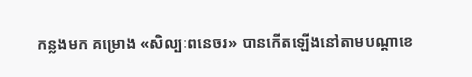កន្លងមក គម្រោង «សិល្បៈពនេចរ» បានកើតឡើងនៅតាមបណ្តាខេ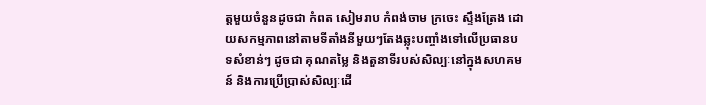ត្តមួយចំនួនដូចជា កំពត សៀមរាប កំពង់ចាម ក្រចេះ ស្ទឹងត្រែង ដោយសកម្មភាពនៅតាមទីតាំងនីមួយៗតែងឆ្លុះបញ្ចាំងទៅលើប្រធានបទសំខាន់ៗ ដូចជា គុណតម្លៃ និងតួនាទីរបស់សិល្បៈនៅក្នុងសហគមន៍ និងការប្រើប្រាស់សិល្បៈដើ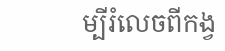ម្បីរំលេចពីកង្វ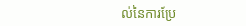ល់នៃការប្រែ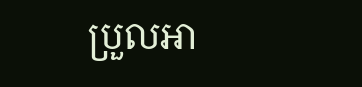ប្រួលអា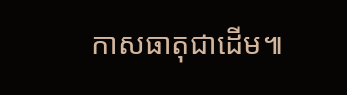កាសធាតុជាដើម៕